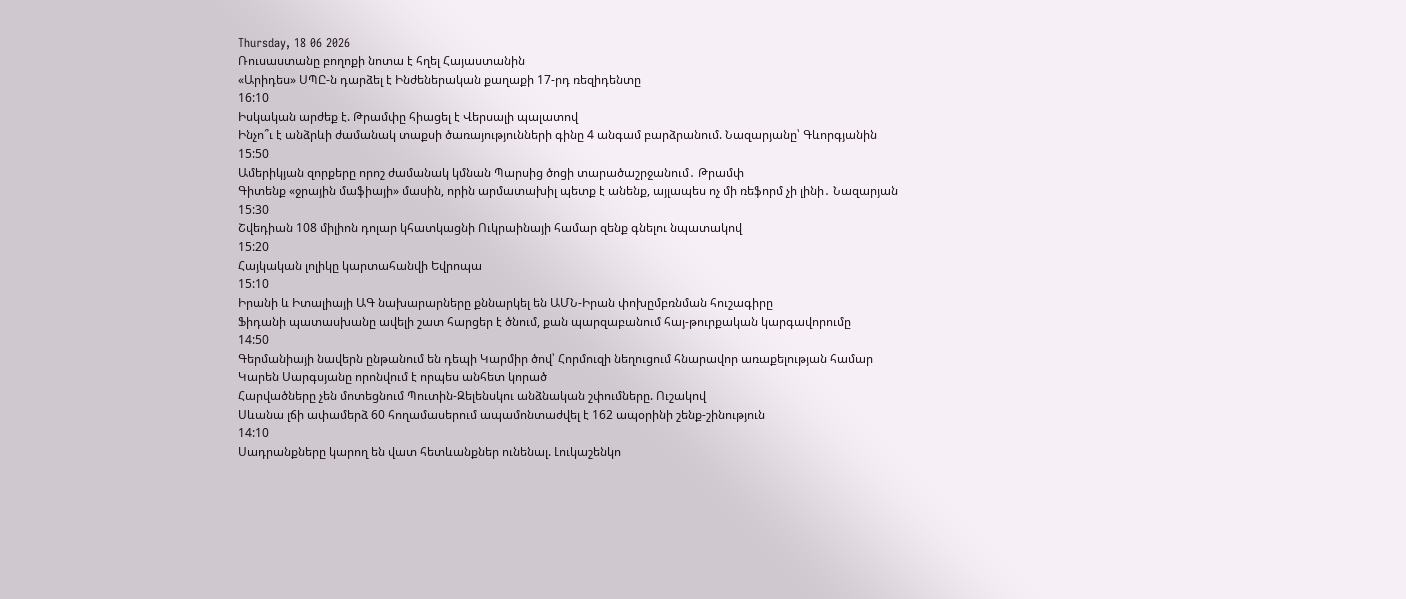Thursday, 18 06 2026
Ռուսաստանը բողոքի նոտա է հղել Հայաստանին
«Արիդես» ՍՊԸ-ն դարձել է Ինժեներական քաղաքի 17-րդ ռեզիդենտը
16:10
Իսկական արժեք է. Թրամփը հիացել է Վերսալի պալատով
Ինչո՞ւ է անձրևի ժամանակ տաքսի ծառայությունների գինը 4 անգամ բարձրանում. Նազարյանը՝ Գևորգյանին
15:50
Ամերիկյան զորքերը որոշ ժամանակ կմնան Պարսից ծոցի տարածաշրջանում․ Թրամփ
Գիտենք «ջրային մաֆիայի» մասին, որին արմատախիլ պետք է անենք, այլապես ոչ մի ռեֆորմ չի լինի․ Նազարյան
15:30
Շվեդիան 108 միլիոն դոլար կհատկացնի Ուկրաինայի համար զենք գնելու նպատակով
15:20
Հայկական լոլիկը կարտահանվի Եվրոպա
15:10
Իրանի և Իտալիայի ԱԳ նախարարները քննարկել են ԱՄՆ-Իրան փոխըմբռնման հուշագիրը
Ֆիդանի պատասխանը ավելի շատ հարցեր է ծնում, քան պարզաբանում հայ-թուրքական կարգավորումը
14:50
Գերմանիայի նավերն ընթանում են դեպի Կարմիր ծով՝ Հորմուզի նեղուցում հնարավոր առաքելության համար
Կարեն Սարգսյանը որոնվում է որպես անհետ կորած
Հարվածները չեն մոտեցնում Պուտին-Զելենսկու անձնական շփումները. Ուշակով
Սևանա լճի ափամերձ 60 հողամասերում ապամոնտաժվել է 162 ապօրինի շենք-շինություն
14:10
Սադրանքները կարող են վատ հետևանքներ ունենալ. Լուկաշենկո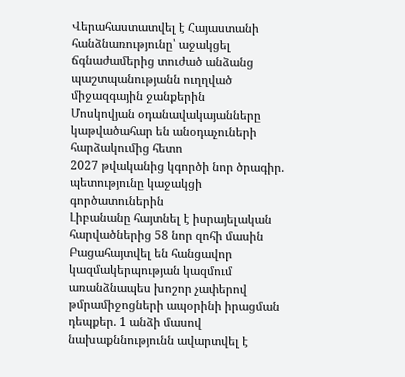Վերահաստատվել է Հայաստանի հանձնառությունը՝ աջակցել ճգնաժամերից տուժած անձանց պաշտպանությանն ուղղված միջազգային ջանքերին
Մոսկովյան օդանավակայանները կաթվածահար են անօդաչուների հարձակումից հետո
2027 թվականից կգործի նոր ծրագիր. պետությունը կաջակցի գործատուներին
Լիբանանը հայտնել է իսրայելական հարվածներից 58 նոր զոհի մասին
Բացահայտվել են հանցավոր կազմակերպության կազմում առանձնապես խոշոր չափերով թմրամիջոցների ապօրինի իրացման դեպքեր. 1 անձի մասով նախաքննությունն ավարտվել է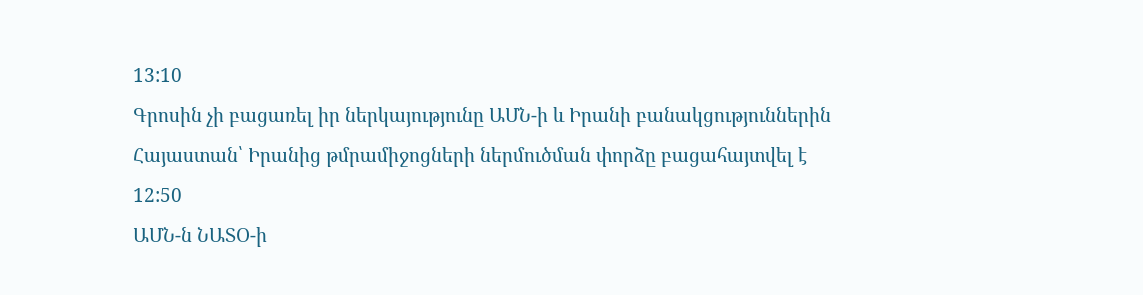13:10
Գրոսին չի բացառել իր ներկայությունը ԱՄՆ-ի և Իրանի բանակցություններին
Հայաստան՝ Իրանից թմրամիջոցների ներմուծման փորձը բացահայտվել է
12:50
ԱՄՆ-ն ՆԱՏՕ-ի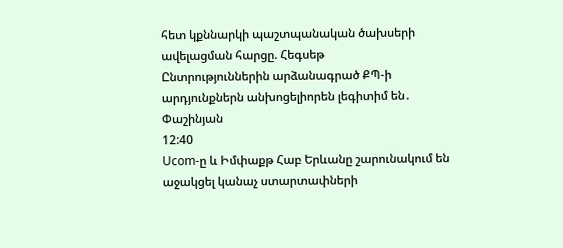հետ կքննարկի պաշտպանական ծախսերի ավելացման հարցը. Հեգսեթ
Ընտրություններին արձանագրած ՔՊ-ի արդյունքներն անխոցելիորեն լեգիտիմ են․ Փաշինյան
12:40
Ucom-ը և Իմփաքթ Հաբ Երևանը շարունակում են աջակցել կանաչ ստարտափների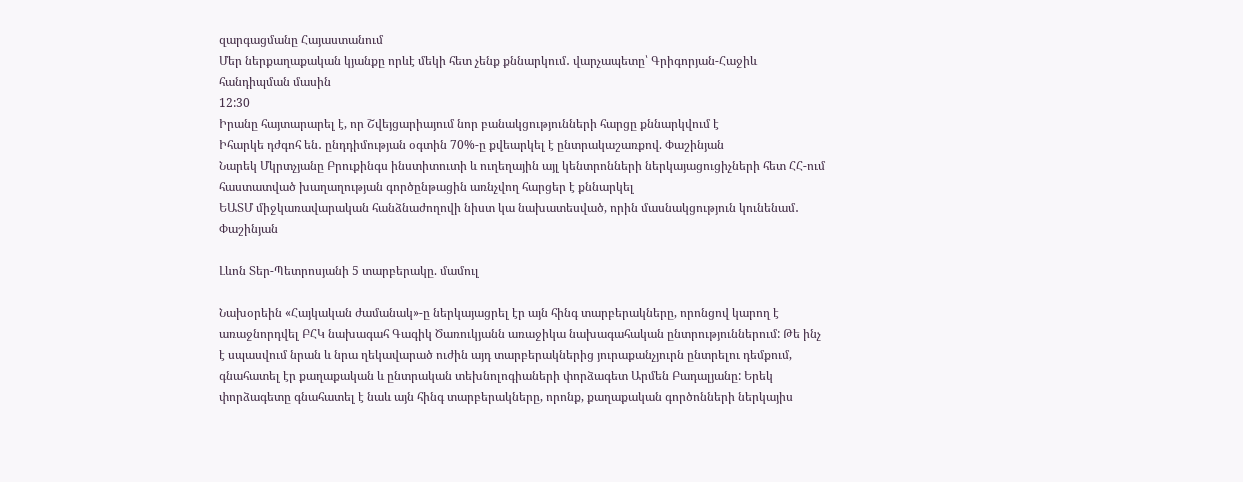զարգացմանը Հայաստանում
Մեր ներքաղաքական կյանքը որևէ մեկի հետ չենք քննարկում․ վարչապետը՝ Գրիգորյան-Հաջիև հանդիպման մասին
12:30
Իրանը հայտարարել է, որ Շվեյցարիայում նոր բանակցությունների հարցը քննարկվում է
Իհարկե դժգոհ են․ ընդդիմության օգտին 70%-ը քվեարկել է ընտրակաշառքով. Փաշինյան
Նարեկ Մկրտչյանը Բրուքինգս ինստիտուտի և ուղեղային այլ կենտրոնների ներկայացուցիչների հետ ՀՀ-ում հաստատված խաղաղության գործընթացին առնչվող հարցեր է քննարկել
ԵԱՏՄ միջկառավարական հանձնաժողովի նիստ կա նախատեսված, որին մասնակցություն կունենամ․ Փաշինյան

Լևոն Տեր-Պետրոսյանի 5 տարբերակը. մամուլ

Նախօրեին «Հայկական ժամանակ»-ը ներկայացրել էր այն հինգ տարբերակները, որոնցով կարող է առաջնորդվել ԲՀԿ նախագահ Գագիկ Ծառուկյանն առաջիկա նախագահական ընտրություններում: Թե ինչ է սպասվում նրան և նրա ղեկավարած ուժին այդ տարբերակներից յուրաքանչյուրն ընտրելու դեմքում, գնահատել էր քաղաքական և ընտրական տեխնոլոգիաների փորձագետ Արմեն Բադալյանը: Երեկ փորձագետը գնահատել է նաև այն հինգ տարբերակները, որոնք, քաղաքական գործոնների ներկայիս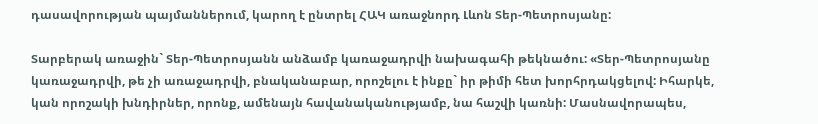դասավորության պայմաններում, կարող է ընտրել ՀԱԿ առաջնորդ Լևոն Տեր-Պետրոսյանը:

Տարբերակ առաջին` Տեր-Պետրոսյանն անձամբ կառաջադրվի նախագահի թեկնածու: «Տեր-Պետրոսյանը կառաջադրվի, թե չի առաջադրվի, բնականաբար, որոշելու է ինքը` իր թիմի հետ խորհրդակցելով: Իհարկե, կան որոշակի խնդիրներ, որոնք, ամենայն հավանականությամբ, նա հաշվի կառնի: Մասնավորապես,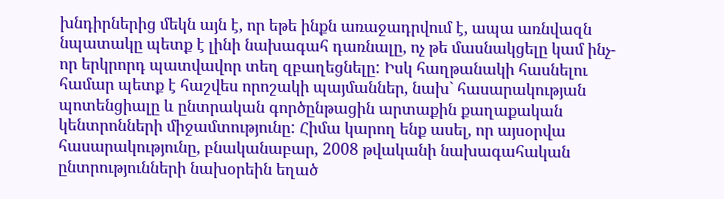խնդիրներից մեկն այն է, որ եթե ինքն առաջադրվում է, ապա առնվազն նպատակը պետք է լինի նախագահ դառնալը, ոչ թե մասնակցելը կամ ինչ-որ երկրորդ պատվավոր տեղ զբաղեցնելը: Իսկ հաղթանակի հասնելու համար պետք է հաշվես որոշակի պայմաններ, նախ` հասարակության պոտենցիալը և ընտրական գործընթացին արտաքին քաղաքական կենտրոնների միջամտությունը: Հիմա կարող ենք ասել, որ այսօրվա հասարակությունը, բնականաբար, 2008 թվականի նախագահական ընտրությունների նախօրեին եղած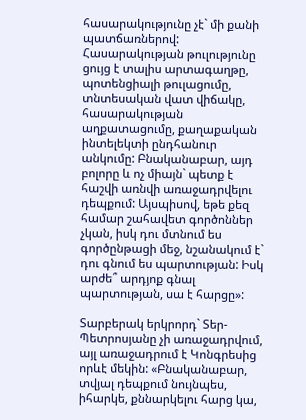հասարակությունը չէ` մի քանի պատճառներով: Հասարակության թուլությունը ցույց է տալիս արտագաղթը, պոտենցիալի թուլացումը, տնտեսական վատ վիճակը, հասարակության աղքատացումը, քաղաքական ինտելեկտի ընդհանուր անկումը: Բնականաբար, այդ բոլորը և ոչ միայն` պետք է հաշվի առնվի առաջադրվելու դեպքում: Այսպիսով, եթե քեզ համար շահավետ գործոններ չկան, իսկ դու մտնում ես գործընթացի մեջ, նշանակում է` դու գնում ես պարտության: Իսկ արժե՞ արդյոք գնալ պարտության, սա է հարցը»:

Տարբերակ երկրորդ` Տեր-Պետրոսյանը չի առաջադրվում, այլ առաջադրում է Կոնգրեսից որևէ մեկին: «Բնականաբար, տվյալ դեպքում նույնպես, իհարկե, քննարկելու հարց կա,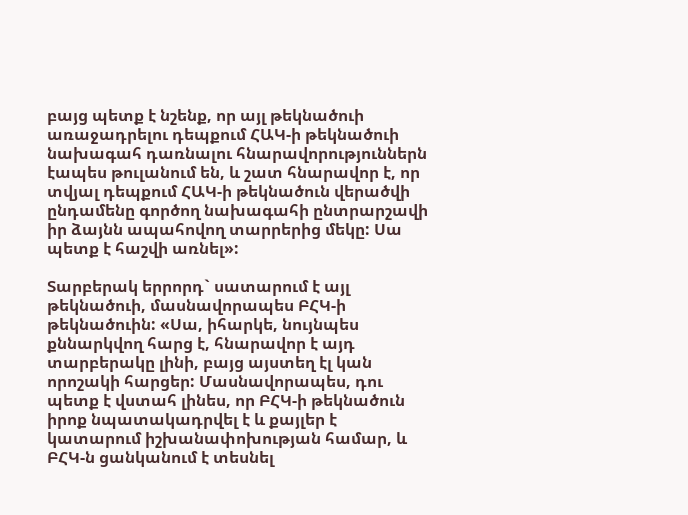բայց պետք է նշենք, որ այլ թեկնածուի առաջադրելու դեպքում ՀԱԿ-ի թեկնածուի նախագահ դառնալու հնարավորություններն էապես թուլանում են, և շատ հնարավոր է, որ տվյալ դեպքում ՀԱԿ-ի թեկնածուն վերածվի ընդամենը գործող նախագահի ընտրարշավի իր ձայնն ապահովող տարրերից մեկը: Սա պետք է հաշվի առնել»:

Տարբերակ երրորդ` սատարում է այլ թեկնածուի, մասնավորապես ԲՀԿ-ի թեկնածուին: «Սա, իհարկե, նույնպես քննարկվող հարց է, հնարավոր է այդ տարբերակը լինի, բայց այստեղ էլ կան որոշակի հարցեր: Մասնավորապես, դու պետք է վստահ լինես, որ ԲՀԿ-ի թեկնածուն իրոք նպատակադրվել է և քայլեր է կատարում իշխանափոխության համար, և ԲՀԿ-ն ցանկանում է տեսնել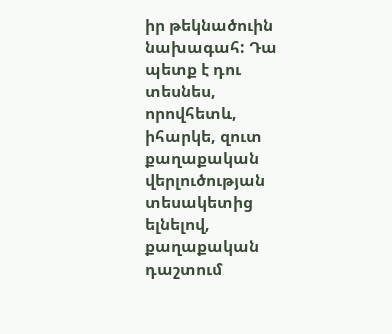իր թեկնածուին նախագահ: Դա պետք է դու տեսնես, որովհետև, իհարկե, զուտ քաղաքական վերլուծության տեսակետից ելնելով, քաղաքական դաշտում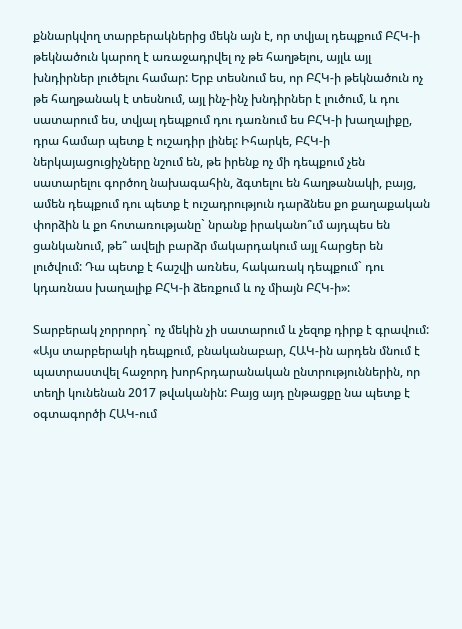քննարկվող տարբերակներից մեկն այն է, որ տվյալ դեպքում ԲՀԿ-ի թեկնածուն կարող է առաջադրվել ոչ թե հաղթելու, այլև այլ խնդիրներ լուծելու համար: Երբ տեսնում ես, որ ԲՀԿ-ի թեկնածուն ոչ թե հաղթանակ է տեսնում, այլ ինչ-ինչ խնդիրներ է լուծում, և դու սատարում ես, տվյալ դեպքում դու դառնում ես ԲՀԿ-ի խաղալիքը, դրա համար պետք է ուշադիր լինել: Իհարկե, ԲՀԿ-ի ներկայացուցիչները նշում են, թե իրենք ոչ մի դեպքում չեն սատարելու գործող նախագահին, ձգտելու են հաղթանակի, բայց, ամեն դեպքում դու պետք է ուշադրություն դարձնես քո քաղաքական փորձին և քո հոտառությանը` նրանք իրականո՞ւմ այդպես են ցանկանում, թե՞ ավելի բարձր մակարդակում այլ հարցեր են լուծվում: Դա պետք է հաշվի առնես, հակառակ դեպքում` դու կդառնաս խաղալիք ԲՀԿ-ի ձեռքում և ոչ միայն ԲՀԿ-ի»:

Տարբերակ չորրորդ` ոչ մեկին չի սատարում և չեզոք դիրք է գրավում: «Այս տարբերակի դեպքում, բնականաբար, ՀԱԿ-ին արդեն մնում է պատրաստվել հաջորդ խորհրդարանական ընտրություններին, որ տեղի կունենան 2017 թվականին: Բայց այդ ընթացքը նա պետք է օգտագործի ՀԱԿ-ում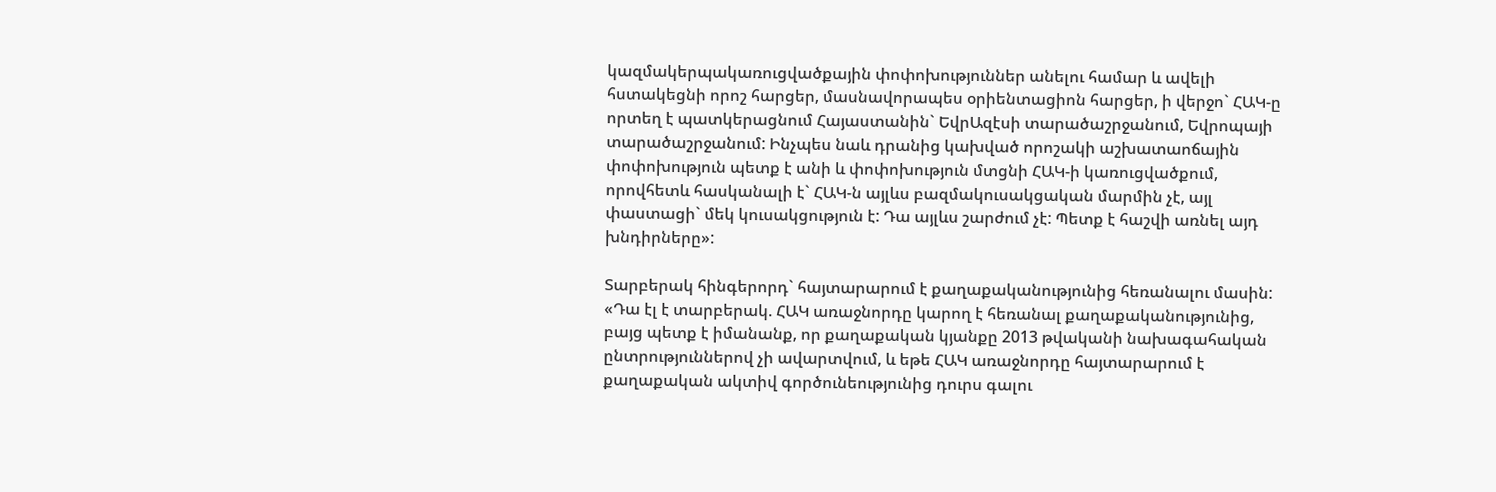կազմակերպակառուցվածքային փոփոխություններ անելու համար և ավելի հստակեցնի որոշ հարցեր, մասնավորապես օրիենտացիոն հարցեր, ի վերջո` ՀԱԿ-ը որտեղ է պատկերացնում Հայաստանին` ԵվրԱզէսի տարածաշրջանում, Եվրոպայի տարածաշրջանում: Ինչպես նաև դրանից կախված որոշակի աշխատաոճային փոփոխություն պետք է անի և փոփոխություն մտցնի ՀԱԿ-ի կառուցվածքում, որովհետև հասկանալի է` ՀԱԿ-ն այլևս բազմակուսակցական մարմին չէ, այլ փաստացի` մեկ կուսակցություն է: Դա այլևս շարժում չէ: Պետք է հաշվի առնել այդ խնդիրները»:

Տարբերակ հինգերորդ` հայտարարում է քաղաքականությունից հեռանալու մասին: «Դա էլ է տարբերակ. ՀԱԿ առաջնորդը կարող է հեռանալ քաղաքականությունից, բայց պետք է իմանանք, որ քաղաքական կյանքը 2013 թվականի նախագահական ընտրություններով չի ավարտվում, և եթե ՀԱԿ առաջնորդը հայտարարում է քաղաքական ակտիվ գործունեությունից դուրս գալու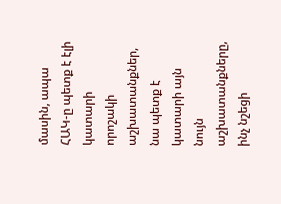մասին, ապա ՀԱԿ-ը պետք է էլի կատարի որոշակի աշխատանքներ, նա պետք է կատարի այն նույն աշխատանքները, ինչ նշեցի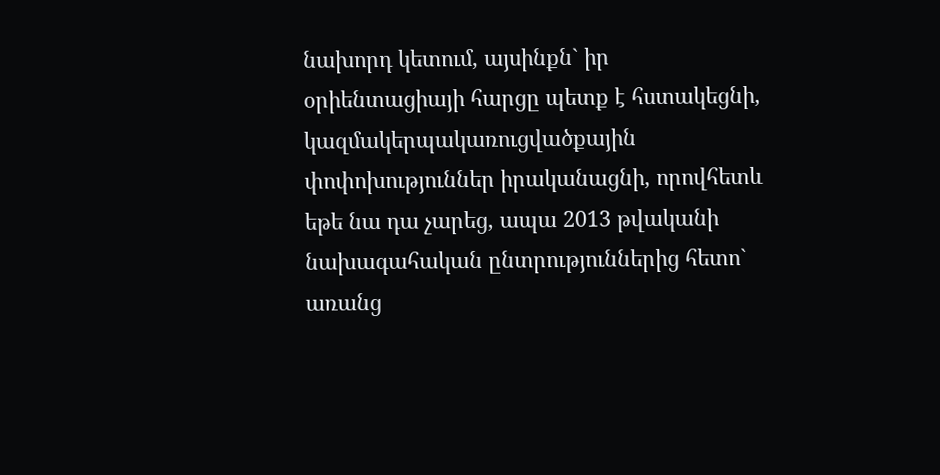նախորդ կետում, այսինքն` իր օրիենտացիայի հարցը պետք է հստակեցնի, կազմակերպակառուցվածքային փոփոխություններ իրականացնի, որովհետև եթե նա դա չարեց, ապա 2013 թվականի նախագահական ընտրություններից հետո` առանց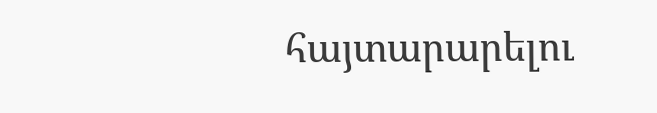հայտարարելու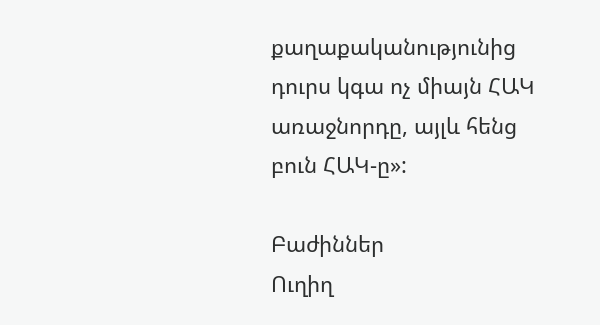քաղաքականությունից դուրս կգա ոչ միայն ՀԱԿ առաջնորդը, այլև հենց բուն ՀԱԿ-ը»:

Բաժիններ
Ուղիղ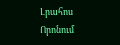Լրահոս
Որոնում